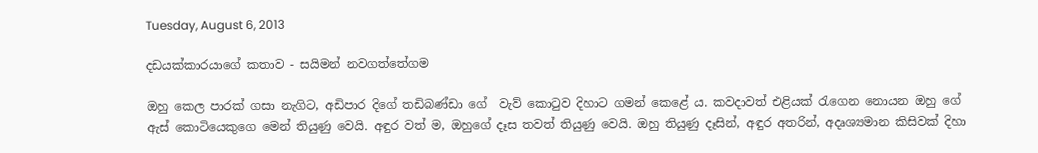Tuesday, August 6, 2013

දඩයක්කාරයාගේ කතාව - සයිමන් නවගත්තේගම

ඔහු කෙල පාරක් ගසා නැගිට, අඩිපාර දිගේ තඩිබණ්ඩා ගේ  වැව් කොටුව දිහාට ගමන් කෙළේ ය. කවදාවත් එළියක් රැගෙන නොයන ඔහු ගේ ඇස් කොටියෙකුගෙ මෙන් තියුණු වෙයි. අඳුර වත් ම, ඔහුගේ දෑස තවත් තියුණු වෙයි. ඔහු තියුණු දෑසින්, අඳුර අතරින්, අදෘශ්‍යමාන කිසිවක් දිහා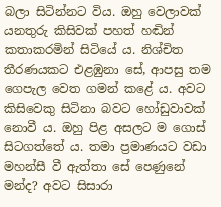බලා සිටින්නට විය. ඔහු වෙලාවක් යනතුරු කිසිවක් පහත් හඬින් කතාකරමින් සිටියේ ය. නිශ්චිත තීරණයකට එළඹුනා සේ, ආපසු තම ගෙපැල වෙත ගමන් කළේ ය. අවට කිසිවෙකු සිටිනා බවට හෝඩුවාවක් නොවී ය. ඔහු පිළ අසලට ම ගොස් සිටගත්තේ ය. තමා ප්‍රමාණයට වඩා මහන්සී වී ඇත්තා සේ පෙණුනේ මන්ද? අවට සිසාරා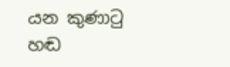යන කුණාටු හඬ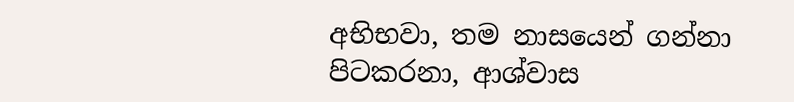අභිභවා, තම නාසයෙන් ගන්නා පිටකරනා, ආශ්වාස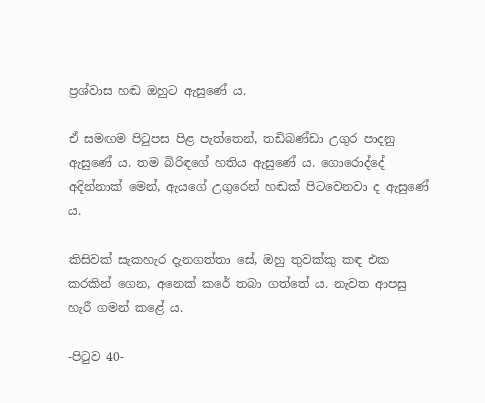ප්‍රශ්වාස හඬ ඔහුට ඇසුණේ ය.

ඒ සමඟම පිටුපස පිළ පැත්තෙන්, තඩිබණ්ඩා උගුර පාදනු ඇසුණේ ය. තම බිරිඳගේ හතිය ඇසුණේ ය. ගොරොද්දේ අදින්නාක් මෙන්, ඇයගේ උගුරෙන් හඬක් පිටවෙනවා ද ඇසුණේ ය.

කිසිවක් සැකහැර දැනගත්තා සේ, ඔහු තුවක්කු කඳ එක කරකින් ගෙන, අනෙක් කරේ තබා ගත්තේ ය. නැවත ආපසු හැරී ගමන් කළේ ය.

-පිටුව 40-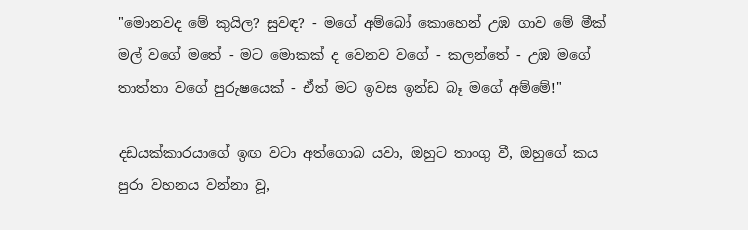"මොනවද මේ කුයිල? සුවඳ? - මගේ අම්බෝ කොහෙන් උඹ ගාව මේ මීක් මල් වගේ මතේ - මට මොකක් ද වෙනව වගේ - කලන්තේ - උඹ මගේ තාත්තා වගේ පුරුෂයෙක් - ඒත් මට ඉවස ඉන්ඩ බෑ මගේ අම්මේ!"

දඩයක්කාරයාගේ ඉඟ වටා අත්ගොබ යවා, ඔහුට තාංගු වී, ඔහුගේ කය පුරා වහනය වන්නා වූ,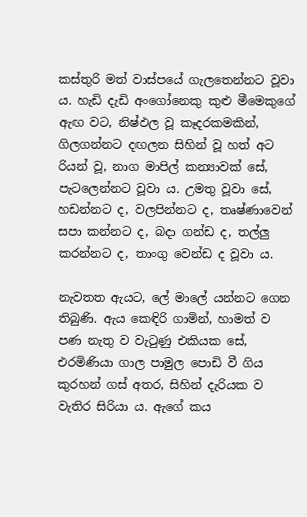කස්තුරි මත් වාස්පයේ ගැලතෙන්නට වූවා ය. හැඩි දැඩි අංගෝනෙකු කුළු මීමෙකුගේ ඇඟ වට, නිෂ්ඵල වූ කෑදරකමකින්, ගිලගන්නට දඟලන සිහින් වූ හත් අට රියන් වූ, නාග මාපිල් කන්‍යාවක් සේ, පැටලෙන්නට වූවා ය. උමතු වූවා සේ, හඩන්නට ද, වලපින්නට ද, තෘෂ්ණාවෙන් සපා කන්නට ද, බදා ගන්ඩ ද, තල්ලු කරන්නට ද, තාංගු වෙන්ඩ ද වූවා ය.

නැවතත ඇයට, ලේ මාලේ යන්නට ගෙන තිබුණි. ඇය කෙඳිරි ගාමින්, හාමත් ව පණ නැතු ව වැටුණු එකියක සේ, එරමිණියා ගාල පාමුල පොඩි වී ගිය කුරහන් ගස් අතර, සිහින් දැරියක ව වැතිර සිරියා ය. ඇගේ කය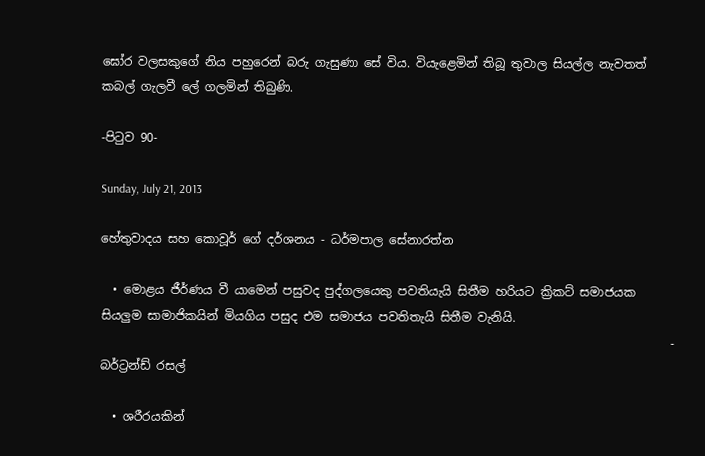ඝෝර වලසකුගේ නිය පහුරෙන් බරු ගැසුණා සේ විය. වියැළෙමින් තිබූ තුවාල සියල්ල නැවතත් කබල් ගැලවී ලේ ගලමින් තිබුණි.

-පිටුව 90-

Sunday, July 21, 2013

හේතුවාදය සහ කොවූර් ගේ දර්ශනය - ධර්මපාල සේනාරත්න

  • මොළය ජීර්ණය වී යාමෙන් පසුවද පුද්ගලයෙකු පවතියැයි සිතීම හරියට ක්‍රිකට් සමාජයක සියලුම සාමාජිකයින් මියගිය පසුද එම සමාජය පවතිතැයි සිතීම වැනියි.
                                                                                               - බර්ට්‍රන්ඩ් රසල්

  • ශරීරයකින්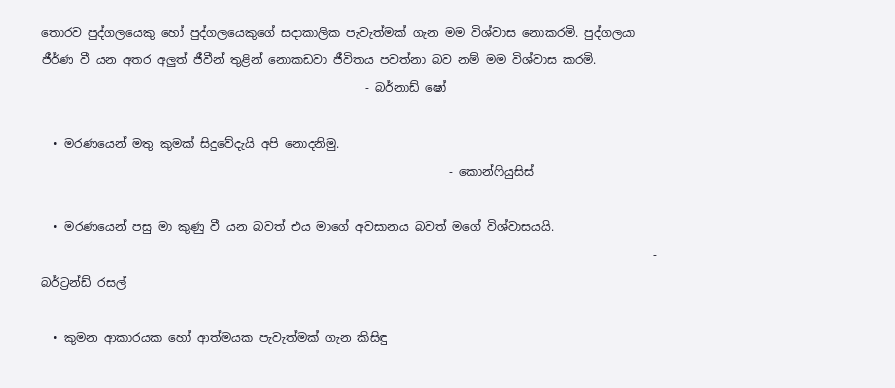තොරව පුද්ගලයෙකු හෝ පුද්ගලයෙකුගේ සදාකාලික පැවැත්මක් ගැන මම විශ්වාස නොකරමි. පුද්ගලයා ජීර්ණ වී යන අතර අලුත් ජීවීන් තුළින් නොකඩවා ජීවිතය පවත්නා බව නම් මම විශ්වාස කරමි.
                                                      - බර්නාඩ් ෂෝ

  • මරණයෙන් මතු කුමක් සිදුවේදැයි අපි නොදනිමු.
                                                                    - කොන්ෆියුසිස්

  • මරණයෙන් පසු මා කුණු වී යන බවත් එය මාගේ අවසානය බවත් මගේ විශ්වාසයයි.
                                                                                                      - බර්ට්‍රන්ඩ් රසල්

  • කුමන ආකාරයක හෝ ආත්මයක පැවැත්මක් ගැන කිසිඳු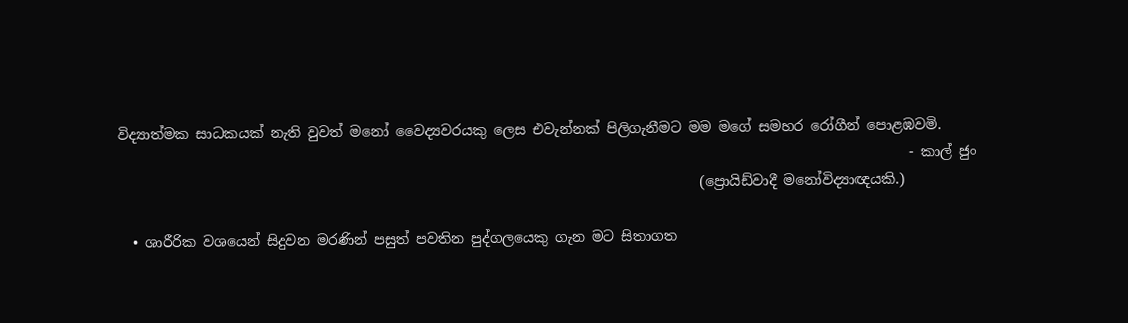විද්‍යාත්මක සාධකයක් නැති වුවත් මනෝ වෛද්‍යවරයකු ලෙස එවැන්නක් පිලිගැනීමට මම මගේ සමහර රෝගීන් පොළඹවමි.
                                                                                                                 - කාල් ජුං
                                                                                   (ප්‍රොයිඩ්වාදී මනෝවිද්‍යාඥයකි.)

  • ශාරීරික වශයෙන් සිදුවන මරණින් පසුත් පවතින පුද්ගලයෙකු ගැන මට සිතාගත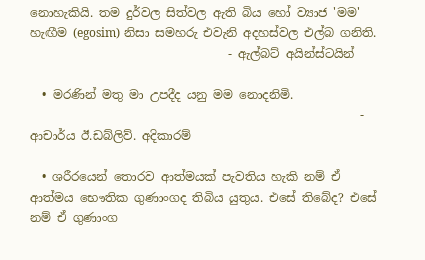නොහැකියි. තම දුර්වල සිත්වල ඇති බිය හෝ ව්‍යාජ 'මම' හැඟීම (egosim) නිසා සමහරු එවැනි අදහස්වල එල්බ ගනිති.
                                 - ඇල්බට් අයින්ස්ටයින්

  • මරණින් මතු මා උපදීද යනු මම නොදනිමි.
                                                       - ආචාර්ය ඊ.ඩබ්ලිව්. අදිකාරම්

  • ශරීරයෙන් තොරව ආත්මයක් පැවතිය හැකි නම් ඒ ආත්මය භෞතික ගුණාංගද තිබිය යුතුය. එසේ තිබේද? එසේ නම් ඒ ගුණාංග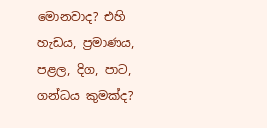මොනවාද? එහි හැඩය, ප්‍රමාණය, පළල, දිග, පාට, ගන්ධය කුමක්ද?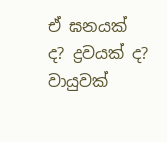ඒ ඝනයක් ද? ද්‍රවයක් ද? වායුවක්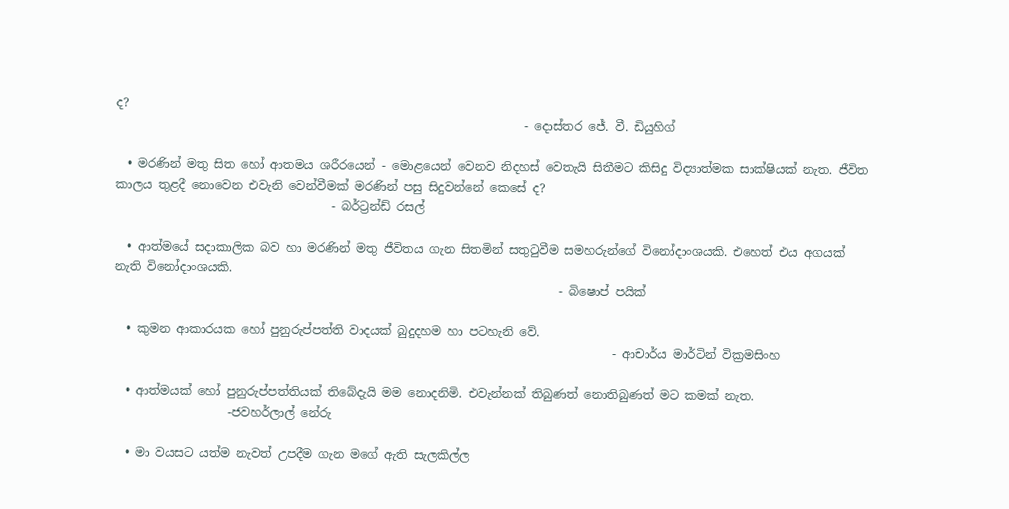ද?
                                                                    - දොස්තර ජේ. වී. ඩියුහිග්

  • මරණින් මතු සිත හෝ ආතමය ශරීරයෙන් - මොළයෙන් වෙනව නිදහස් වෙතැයි සිතීමට කිසිදු විද්‍යාත්මක සාක්ෂියක් නැත. ජීවිත කාලය තුළදී නොවෙන එවැනි වෙන්වීමක් මරණින් පසු සිදුවන්නේ කෙසේ ද?
                                    - බර්ට්‍රන්ඩ් රසල්

  • ආත්මයේ සදාකාලික බව හා මරණින් මතු ජීවිතය ගැන සිතමින් සතුටුවීම සමහරුන්ගේ විනෝදාංශයකි. එහෙත් එය අගයක් නැති විනෝදාංශයකි.
                                                                          - බිෂොප් පයික්

  • කුමන ආකාරයක හෝ පුනුරුප්පත්ති වාදයක් බුදුදහම හා පටහැනි වේ.
                                                                                   - ආචාර්ය මාර්ටින් වික්‍රමසිංහ

  • ආත්මයක් හෝ පුනුරුප්පත්තියක් තිබේදැයි මම නොදනිමි. එවැන්නක් තිබුණත් නොතිබුණත් මට කමක් නැත.
                   -ජවහර්ලාල් නේරු

  • මා වයසට යත්ම නැවත් උපදීම ගැන මගේ ඇති සැලකිල්ල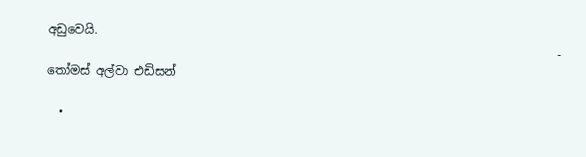අඩුවෙයි.
                                                                                     - තෝමස් අල්වා එඩිසන්

  •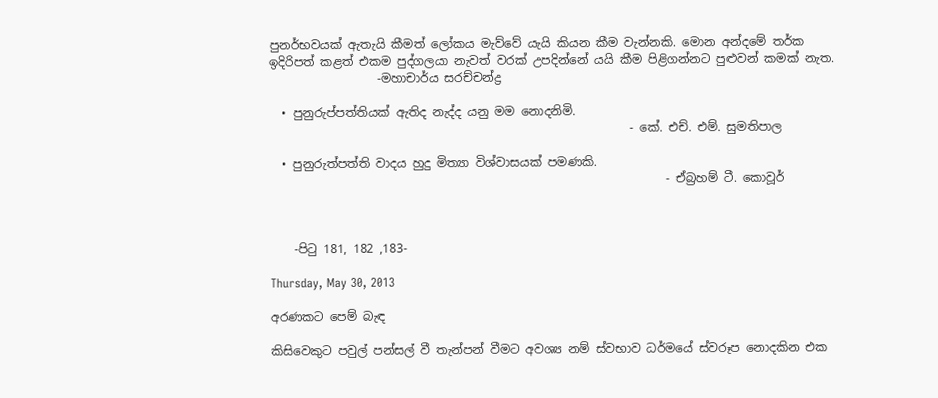පුනර්භවයක් ඇතැයි කීමත් ලෝකය මැව්වේ යැයි කියන කීම වැන්නකි. මොන අන්දමේ තර්ක ඉදිරිපත් කළත් එකම පුද්ගලයා නැවත් වරක් උපදින්නේ යයි කීම පිළිගන්නට පුළුවන් කමක් නැත.
                  -මහාචාර්ය සරච්චන්ද්‍ර

  • පුනුරුප්පත්තියක් ඇතිද නැද්ද යනු මම නොදනිමි.
                                                            - කේ. එච්. එම්. සුමතිපාල

  • පුනුරුත්පත්ති වාදය හුදු මිත්‍යා විශ්වාසයක් පමණකි.
                                                                  - ඒබ්‍රහම් ටී. කොවූර්



    -පිටු 181, 182 ,183-

Thursday, May 30, 2013

අරණකට පෙම් බැඳ

කිසිවෙකුට පවුල් පන්සල් වී තැන්පන් වීමට අවශ්‍ය නම් ස්වභාව ධර්මයේ ස්වරූප නොදකින එක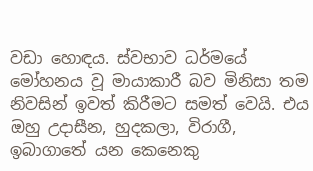වඩා හොඳය. ස්වභාව ධර්මයේ මෝහනය වූ මායාකාරී බව මිනිසා තම නිවසින් ඉවත් කිරීමට සමත් වෙයි. එය ඔහු උදාසීන, හුදකලා, විරාගී, ඉබාගාතේ යන කෙනෙකු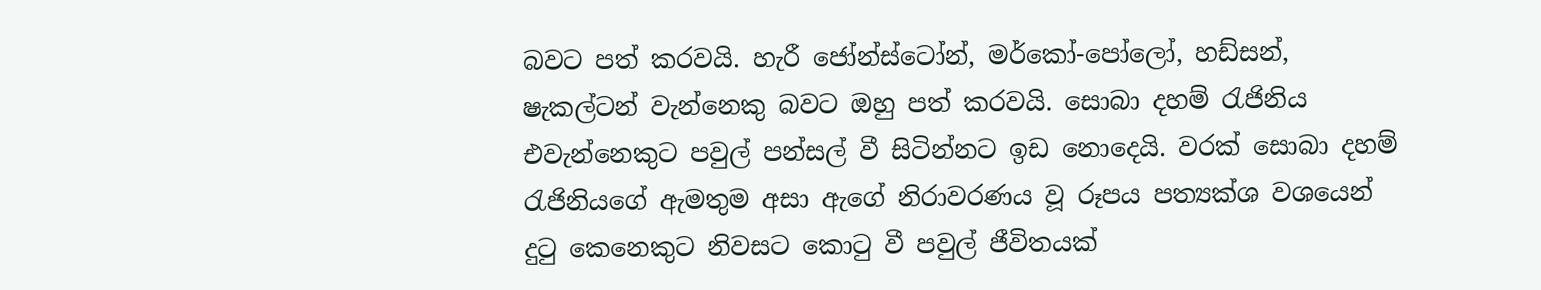බවට පත් කරවයි. හැරී ජෝන්ස්ටෝන්, මර්කෝ-පෝලෝ, හඩ්සන්, ෂැකල්ටන් වැන්නෙකු බවට ඔහු පත් කරවයි. සොබා දහම් රැජිනිය එවැන්නෙකුට පවුල් පන්සල් වී සිටින්නට ඉඩ නොදෙයි. වරක් සොබා දහම් රැජිනියගේ ඇමතුම අසා ඇගේ නිරාවරණය වූ රූපය පත්‍යක්ශ වශයෙන් දුටු කෙනෙකුට නිවසට කොටු වී පවුල් ජීවිතයක්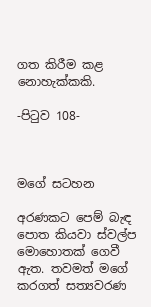ගත කිරීම කළ නොහැක්කකි.

-පිටුව 108-



මගේ සටහන

අරණකට පෙම් බැඳ පොත කියවා ස්වල්ප මොහොතක් ගෙවී ඇත. තවමත් මගේ කරගත් සත්‍යවරණ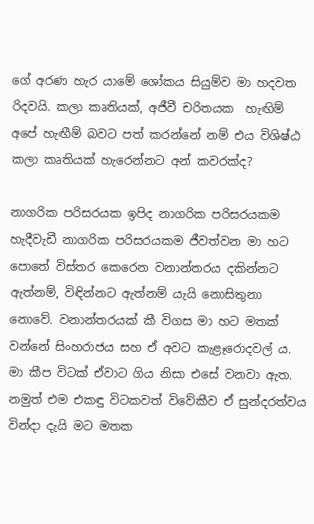ගේ අරණ හැර යාමේ ශෝකය සියුම්ව මා හදවත රිදවයි. කලා කෘතියක්, අජීවී චරිතයක  හැඟිම් අපේ හැඟීම් බවට පත් කරන්නේ නම් එය විශිෂ්ඨ කලා කෘතියක් හැරෙන්නට අන් කවරක්ද?

නාගරික පරිසරයක ඉපිද නාගරික පරිසරයකම හැදීවැඩී නාගරික පරිසරයකම ජීවත්වන මා හට පොතේ විස්තර කෙරෙන වනාන්තරය දකින්නට ඇත්නම්, විඳින්නට ඇත්නම් යැයි නොසිතුනා නොවේ. වනාන්තරයක් කී විගස මා හට මතක් වන්නේ සිංහරාජය සහ ඒ අවට කැළෑරොදවල් ය. මා කීප විටක් ඒවාට ගිය නිසා එසේ වනවා ඇත. නමුත් එම එකඳු විටකවත් විවේකීව ඒ සුන්දරත්වය වින්දා දැයි මට මතක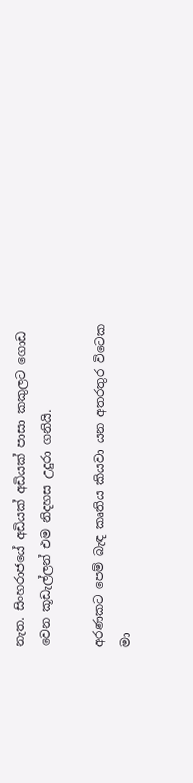නැත. සිංහරාජයේ අඩියක් අඩියක් පාසා කකුලට ගොඩ වෙන කූඩැල්ලන් එම නිදහස උදුරා ගනියි.

අරණකට පෙම් බැඳ කෘතිය කියවා යන අතරතුර විටෙක මා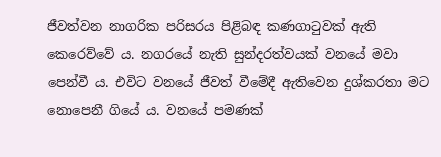ජීවත්වන නාගරික පරිසරය පිළිබඳ කණගාටුවක් ඇති කෙරෙව්වේ ය. නගරයේ නැති සුන්දරත්වයක් වනයේ මවා පෙන්වී ය. එවිට වනයේ ජීවත් වීමේදී ඇතිවෙන දුශ්කරතා මට නොපෙනී ගියේ ය. වනයේ පමණක්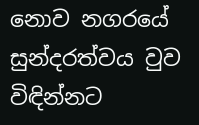නොව නගරයේ සුන්දරත්වය වුව විඳින්නට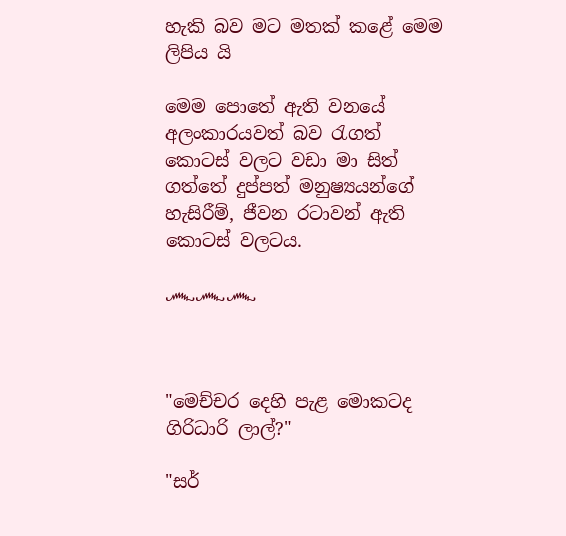හැකි බව මට මතක් කළේ මෙම ලිපිය යි

මෙම පොතේ ඇති වනයේ අලංකාරයවත් බව රැගත් කොටස් වලට වඩා මා සිත් ගත්තේ දුප්පත් මනුෂ්‍යයන්ගේ හැසිරීම්, ජීවන රටාවන් ඇති කොටස් වලටය.

෴෴෴



"මෙච්චර දෙහි පැළ මොකටද ගිරිධාරි ලාල්?"

"සර්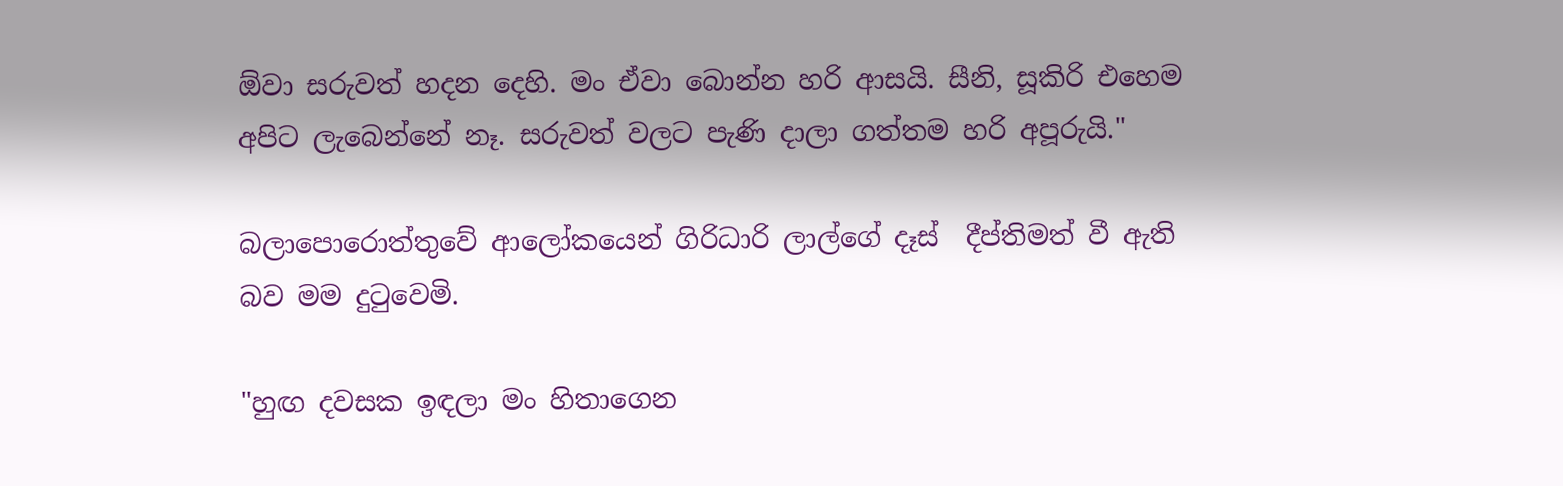ඕවා සරුවත් හදන දෙහි. මං ඒවා බොන්න හරි ආසයි. සීනි, සූකිරි එහෙම අපිට ලැබෙන්නේ නෑ. සරුවත් වලට පැණි දාලා ගත්තම හරි අපූරුයි."

බලාපොරොත්තුවේ ආලෝකයෙන් ගිරිධාරි ලාල්ගේ දෑස්  දීප්තිමත් වී ඇති බව මම දුටුවෙමි.

"හුඟ දවසක ඉඳලා මං හිතාගෙන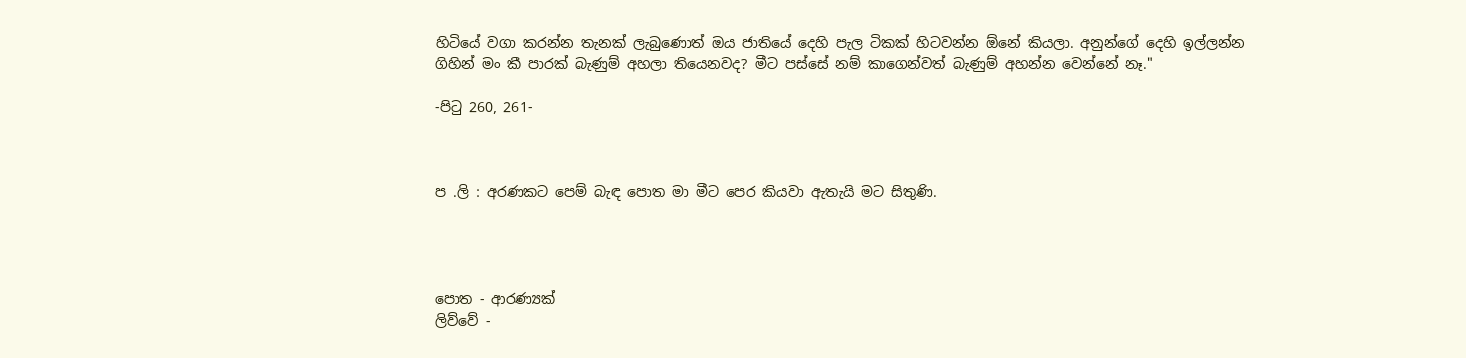හිටියේ වගා කරන්න තැනක් ලැබුණොත් ඔය ජාතියේ දෙහි පැල ටිකක් හිටවන්න ඕනේ කියලා. අනුන්ගේ දෙහි ඉල්ලන්න ගිහින් මං කී පාරක් බැණුම් අහලා තියෙනවද? මීට පස්සේ නම් කාගෙන්වත් බැණුම් අහන්න වෙන්නේ නෑ."

-පිටු 260, 261-



ප .ලි : අරණකට පෙම් බැඳ පොත මා මීට පෙර කියවා ඇතැයි මට සිතුණි.




පොත - ආරණ්‍යක්
ලිව්වේ -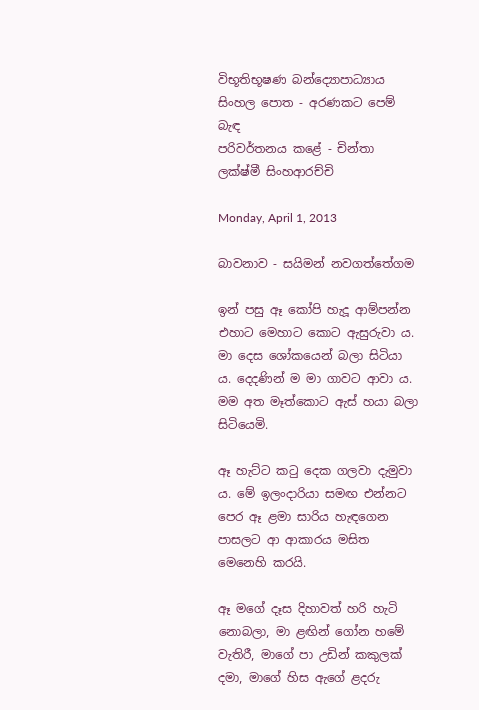විභූතිභූෂණ බන්ද්‍යොපාධ්‍යාය
සිංහල පොත - අරණකට පෙම් බැඳ
පරිවර්තනය කළේ - චින්තා ලක්ෂ්මී සිංහආරච්චි

Monday, April 1, 2013

බාවනාව - සයිමන් නවගත්තේගම

ඉන් පසු ඈ කෝපි හැදූ ආම්පන්න එහාට මෙහාට කොට ඇසුරුවා ය. මා දෙස ශෝකයෙන් බලා සිටියා ය. දෙදණින් ම මා ගාවට ආවා ය. මම අත මෑත්කොට ඇස් හයා බලා සිටියෙමි.

ඈ හැට්ට කටු දෙක ගලවා දැමුවා ය. මේ ඉලංදාරියා සමඟ එන්නට පෙර ඈ ළමා සාරිය හැඳගෙන පාසලට ආ ආකාරය මසිත මෙනෙහි කරයි.

ඈ මගේ දෑස දිහාවත් හරි හැටි නොබලා, මා ළඟින් ගෝන හමේ වැතිරී, මාගේ පා උඩින් කකුලක් දමා, මාගේ හිස ඇගේ ළදරු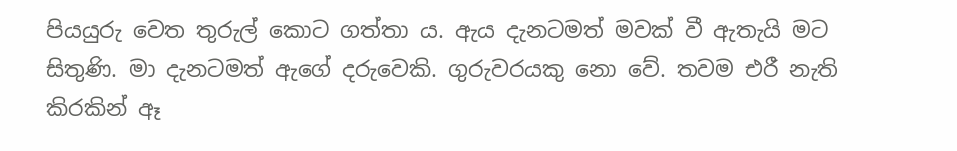පියයුරු වෙත තුරුල් කොට ගත්තා ය. ඇය දැනටමත් මවක් වී ඇතැයි මට සිතුණි. මා දැනටමත් ඇගේ දරුවෙකි. ගුරුවරයකු නො වේ. තවම එරී නැති කිරකින් ඈ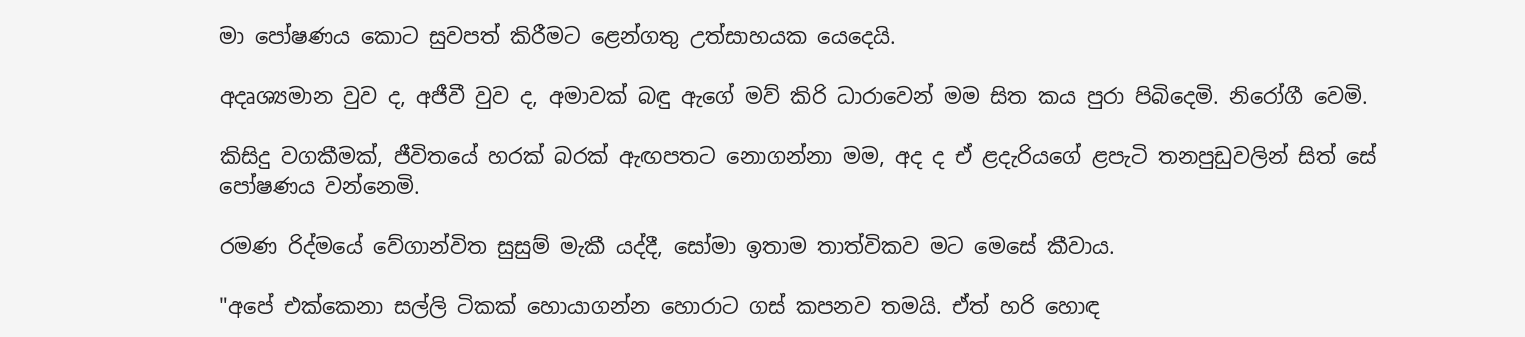මා පෝෂණය කොට සුවපත් කිරීමට ළෙන්ගතු උත්සාහයක යෙදෙයි.

අදෘශ්‍යමාන වුව ද, අජීවී වුව ද, අමාවක් බඳු ඇගේ මව් කිරි ධාරාවෙන් මම සිත කය පුරා පිබිදෙමි. නිරෝගී වෙමි.

කිසිදු වගකීමක්, ජීවිතයේ හරක් බරක් ඇඟපතට නොගන්නා මම, අද ද ඒ ළදැරියගේ ළපැටි තනපුඩුවලින් සිත් සේ පෝෂණය වන්නෙමි.

රමණ රිද්මයේ වේගාන්විත සුසුම් මැකී යද්දී, සෝමා ඉතාම තාත්විකව මට මෙසේ කීවාය.

"අපේ එක්කෙනා සල්ලි ටිකක් හොයාගන්න හොරාට ගස් කපනව තමයි. ඒත් හරි හොඳ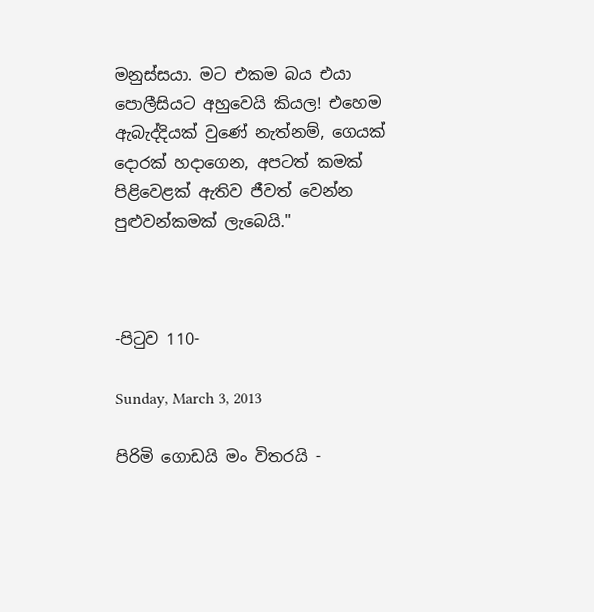මනුස්සයා. මට එකම බය එයා පොලීසියට අහුවෙයි කියල! එහෙම ඇබැද්දියක් වුණේ නැත්නම්, ගෙයක් දොරක් හදාගෙන, අපටත් කමක් පිළිවෙළක් ඇතිව ජීවත් වෙන්න පුළුවන්කමක් ලැබෙයි."



-පිටුව 110-

Sunday, March 3, 2013

පිරිමි ගොඩයි මං විතරයි -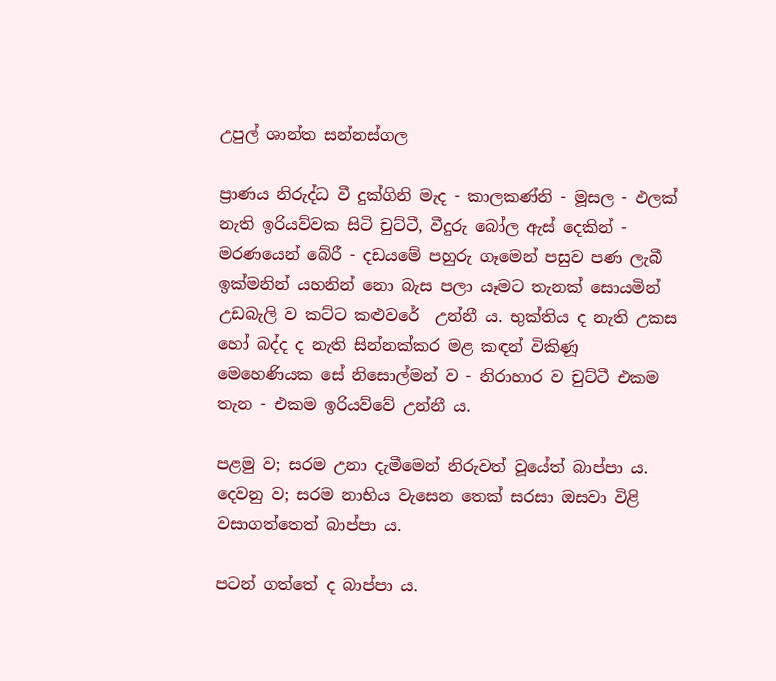උපුල් ශාන්ත සන්නස්ගල

ප්‍රාණය නිරුද්ධ වී දුක්ගිනි මැද - කාලකණ්නි - මූසල - ඵලක් නැති ඉරියව්වක සිටි චුට්ටී, වීදුරු බෝල ඇස් දෙකින් - මරණයෙන් බේරී - දඩයමේ පහුරු ගෑමෙන් පසුව පණ ලැබී ඉක්මනින් යහනින් නො බැස පලා යෑමට තැනක් සොයමින් උඩබැලි ව කට්ට කළුවරේ  උන්නී ය. භුක්තිය ද නැති උකස හෝ බද්ද ද නැති සින්නක්කර මළ කඳන් විකිණූ මෙහෙණියක සේ නිසොල්මන් ව - නිරාහාර ව චුට්ටී එකම තැන - එකම ඉරියව්වේ උන්නී ය.

පළමු ව; සරම උනා දැමීමෙන් නිරුවත් වූයේත් බාප්පා ය. දෙවනු ව; සරම නාභිය වැසෙන තෙක් සරසා ඔසවා විළි වසාගත්තෙත් බාප්පා ය.

පටන් ගත්තේ ද බාප්පා ය.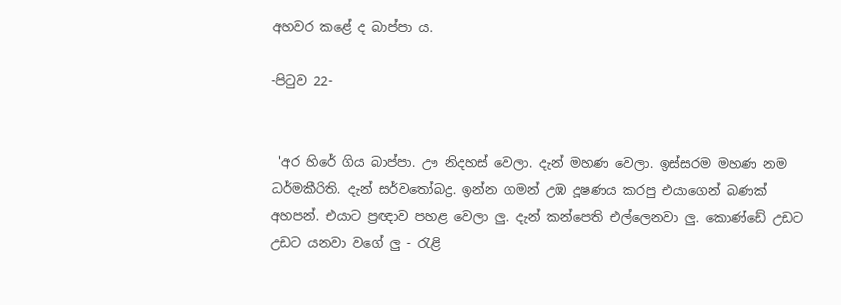අහවර කළේ ද බාප්පා ය.

-පිටුව 22-


 'අර හිරේ ගිය බාප්පා. ඌ නිදහස් වෙලා. දැන් මහණ වෙලා. ඉස්සරම මහණ නම ධර්මකීරිති. දැන් සර්වතෝබද්‍ර. ඉන්න ගමන් උඹ දූෂණය කරපු එයාගෙන් බණක් අහපන්. එයාට ප්‍රඥාව පහළ වෙලා ලු. දැන් කන්පෙති එල්ලෙනවා ලු. කොණ්ඩේ උඩට උඩට යනවා වගේ ලු - රැළි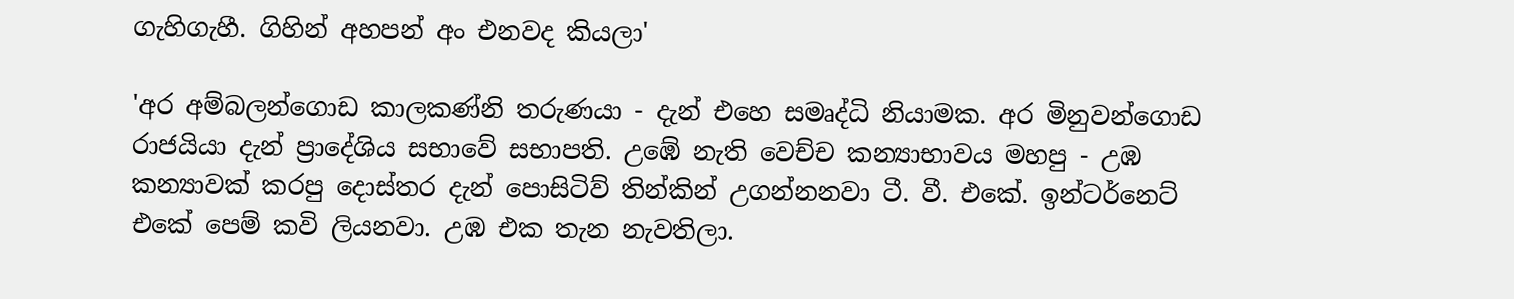ගැහිගැහී. ගිහින් අහපන් අං එනවද කියලා'

'අර අම්බලන්ගොඩ කාලකණ්නි තරුණයා - දැන් එහෙ සමෘද්ධි නියාමක. අර මිනුවන්ගොඩ රාජයියා දැන් ප්‍රාදේශිය සභාවේ සභාපති. උඹේ නැති වෙච්ච කන්‍යාභාවය මහපු - උඹ කන්‍යාවක් කරපු දොස්තර දැන් පොසිටිව් තින්කින් උගන්නනවා ටී. වී. එකේ. ඉන්ටර්නෙට් එකේ පෙම් කවි ලියනවා. උඹ එක තැන නැවතිලා.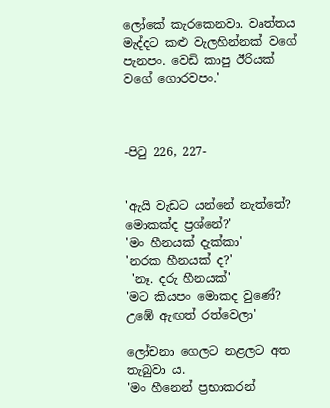ලෝකේ කැරකෙනවා. වෘත්තය මැද්දට කළු වැලහින්නක් වගේ පැනපං. වෙඩි කාපු ඊරියක් වගේ ගොරවපං.'



-පිටු 226, 227-


'ඇයි වැඩට යන්නේ නැත්තේ? මොකක්ද ප්‍රශ්නේ?'
'මං හීනයක් දැක්කා'
'නරක හීනයක් ද?'
 'නෑ. දරු හීනයක්'
'මට කියපං මොකද වුණේ? උඹේ ඇඟත් රත්වෙලා'

ලෝචනා ගෙලට නළලට අත තැබුවා ය.
'මං හීනෙන් ප්‍රභාකරන්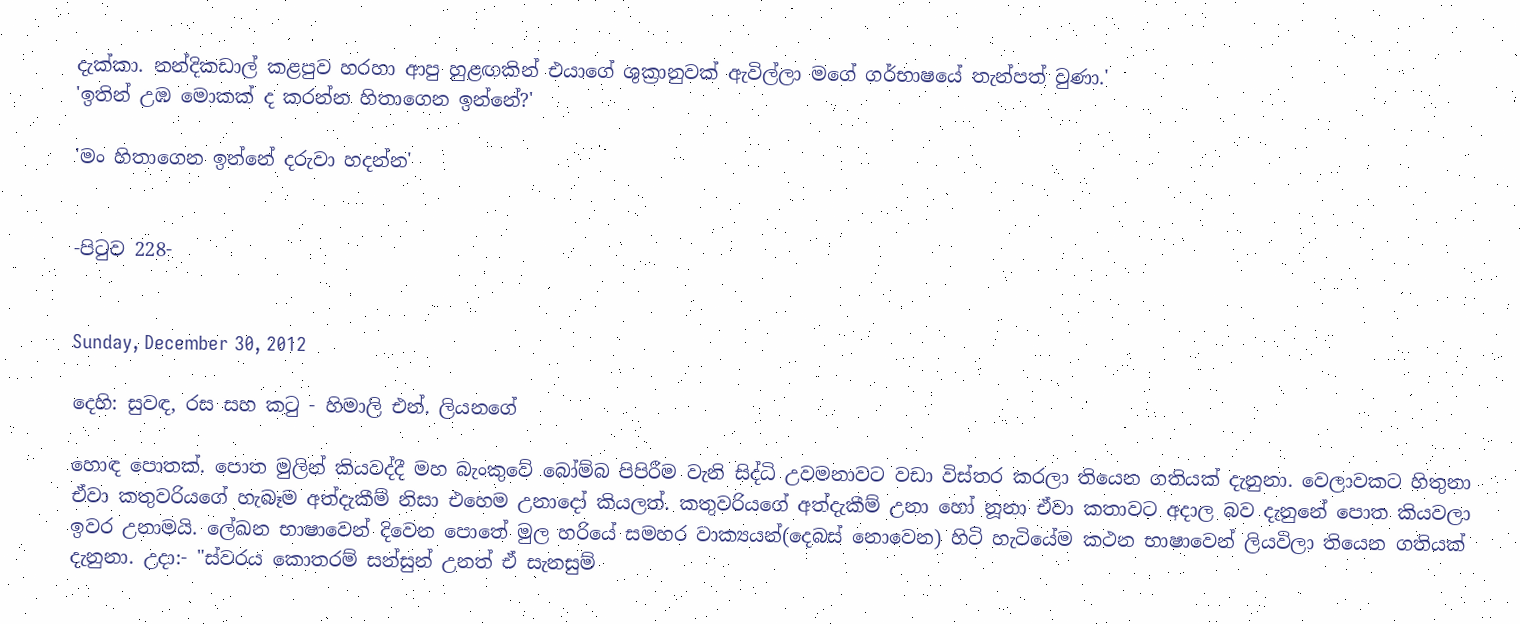දැක්කා. නන්දිකඩාල් කළපුව හරහා ආපු හුළඟකින් එයාගේ ශුක්‍රානුවක් ඇවිල්ලා මගේ ගර්භාෂයේ තැන්පත් වුණා.'
'ඉතින් උඹ මොකක් ද කරන්න හිතාගෙන ඉන්නේ?'

'මං හිතාගෙන ඉන්නේ දරුවා හදන්න'


-පිටුව 228-


Sunday, December 30, 2012

දෙහි: සුවඳ, රස සහ කටු - හිමාලි එන්. ලියනගේ

හොඳ පොතක්. පොත මුලින් කියවද්දී මහ බැංකුවේ බෝම්බ පිපිරීම වැනි සිද්ධි උවමනාවට වඩා විස්තර කරලා තියෙන ගතියක් දැනුනා. වෙලාවකට හිතුනා ඒවා කතුවරියගේ හැබෑම අත්දැකීම් නිසා එහෙම උනාදෝ කියලත්. කතුවරියගේ අත්දැකීම් උනා හෝ නූනා ඒවා කතාවට අදාල බව දැනුනේ පොත කියවලා ඉවර උනාමයි. ලේඛන භාෂාවෙන් දිවෙන පොතේ මුල හරියේ සමහර වාක්‍යයන්(දෙබස් නොවෙන) හිටි හැටියේම කථන භාෂාවෙන් ලියවිලා තියෙන ගතියක් දැනුනා. උදා:- "ස්වරය කොතරම් සන්සුන් උනත් ඒ සැනසුම්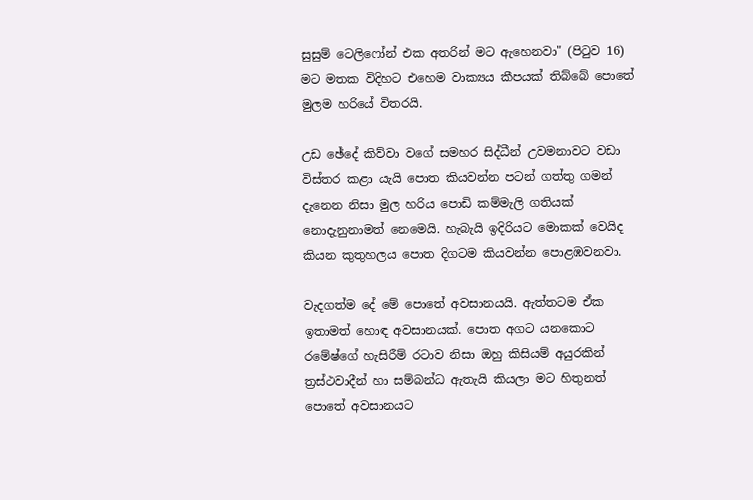සුසුම් ටෙලිෆෝන් එක අතරින් මට ඇහෙනවා" (පිටුව 16) මට මතක විදිහට එහෙම වාක්‍යය කීපයක් තිබ්බේ පොතේ මුලම හරියේ විතරයි.

උඩ ඡේදේ කිව්වා වගේ සමහර සිද්ධීන් උවමනාවට වඩා විස්තර කළා යැයි පොත කියවන්න පටන් ගත්තු ගමන් දැනෙන නිසා මුල හරිය පොඩි කම්මැලි ගතියක් නොදැනුනාමත් නෙමෙයි. හැබැයි ඉදිරියට මොකක් වෙයිද කියන කුතුහලය පොත දිගටම කියවන්න පොළඹවනවා.

වැදගත්ම දේ මේ පොතේ අවසානයයි. ඇත්තටම ඒක ඉතාමත් හොඳ අවසානයක්. පොත අගට යනකොට රමේෂ්ගේ හැසිරීම් රටාව නිසා ඔහු කිසියම් අයුරකින් ත්‍රස්ථවාදීන් හා සම්බන්ධ ඇතැයි කියලා මට හිතුනත් පොතේ අවසානයට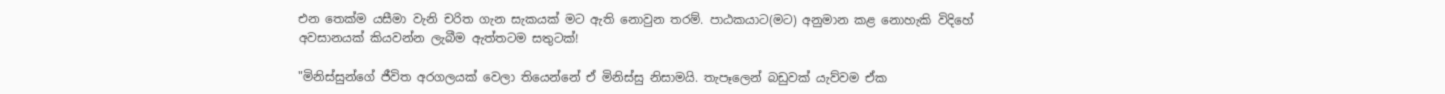එන තෙක්ම යසීමා වැනි චරිත ගැන සැකයක් මට ඇති නොවුන තරම්. පාඨකයාට(මට) අනුමාන කළ නොහැකි විදිහේ අවසානයක් කියවන්න ලැබීම ඇත්තටම සතුටක්!

"මිනිස්සුන්ගේ ජීවිත අරගලයක් වෙලා තියෙන්නේ ඒ මිනිස්සු නිසාමයි. තැපෑලෙන් බඩුවක් යැව්වම ඒක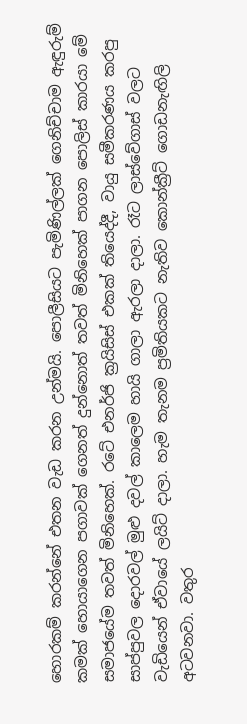හොරකම් කරන්නේ එතන වැඩ කරන උන්මයි. පොලීසියට පැමිණිල්ලක් ගෙනිච්චාම ඇඳුරුම් කමක් හොයාගෙන පගාවක් ගෙනත් දුන්නොත් තවත් මිනිහෙක් පාගන පොලිස් කාරයා මේ සමාජයේම තවත් මිනිහෙක්. රටේ එනර්ජි ක්‍රයිසිස් එකක් තියෙද්දී, වායු සමීකරණය කරපු සාප්පුවල දොරවල් මුළු දවල් කාලෙම හායි ගාලා ඇරලා දාලා. රෑට ලාස්වේගාස් වලට වැඩියෙන් ඒවායේ ලයිට් දාලා. හැම තැනම ප්‍රමිතියකට නැතිව කොන්ක්‍රීට් ගොඩනැඟිලි අටවනවා. වතුර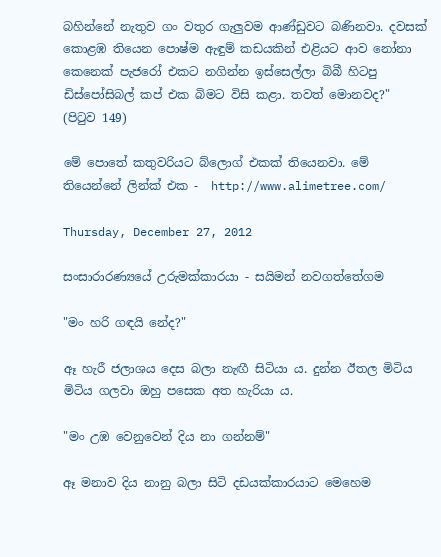බහින්නේ නැතුව ගං වතුර ගැලුවම ආණ්ඩුවට බණිනවා. දවසක් කොළඹ තියෙන පොෂ්ම ඇඳුම් කඩයකින් එළියට ආව නෝනා කෙනෙක් පැජරෝ එකට නගින්න ඉස්සෙල්ලා බිබී හිටපු ඩිස්පෝසිබල් කප් එක බිමට විසි කළා. තවත් මොනවද?" (පිටුව 149)

මේ පොතේ කතුවරියට බ්ලොග් එකක් තියෙනවා. මේ තියෙන්නේ ලින්ක් එක -  http://www.alimetree.com/

Thursday, December 27, 2012

සංසාරාරණ්‍යයේ උරුමක්කාරයා - සයිමන් නවගත්තේගම

"මං හරි ගඳයි නේද?"

ඈ හැරී ජලාශය දෙස බලා නැඟී සිටියා ය. දුන්න ඊතල මිටිය මිටිය ගලවා ඔහු පසෙක අත හැරියා ය.

"මං උඹ වෙනුවෙන් දිය නා ගන්නම්"

ඈ මනාව දිය නානු බලා සිටි දඩයක්කාරයාට මෙහෙම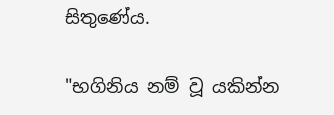සිතුණේය.

"භගිනිය නම් වූ යකින්න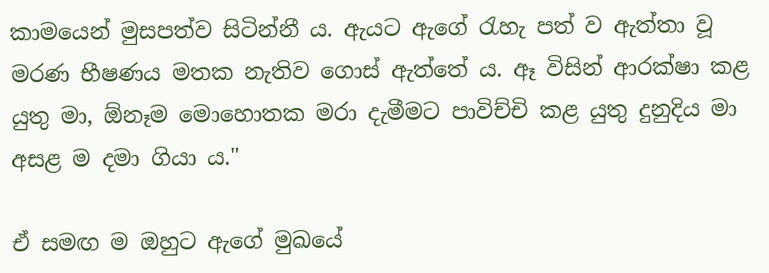කාමයෙන් මුසපත්ව සිටින්නී ය. ඇයට ඇගේ රැහැ පත් ව ඇත්තා වූ මරණ භීෂණය මතක නැතිව ගොස් ඇත්තේ ය. ඈ විසින් ආරක්ෂා කළ යුතු මා, ඕනෑම මොහොතක මරා දැමීමට පාවිච්චි කළ යුතු දුනුදිය මා අසළ ම දමා ගියා ය."

ඒ සමඟ ම ඔහුට ඇගේ මුඛයේ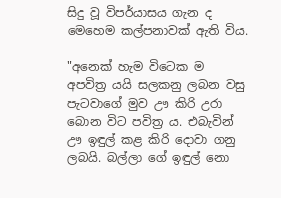සිදු වූ විපර්යාසය ගැන ද මෙහෙම කල්පනාවක් ඇති විය.

"අනෙක් හැම විටෙක ම අපවිත්‍ර යයි සලකනු ලබන වසු පැටවාගේ මුව ඌ කිරි උරා බොන විට පවිත්‍ර ය. එබැවින් ඌ ඉඳුල් කළ කිරි දොවා ගනු ලබයි. බල්ලා ගේ ඉඳුල් නො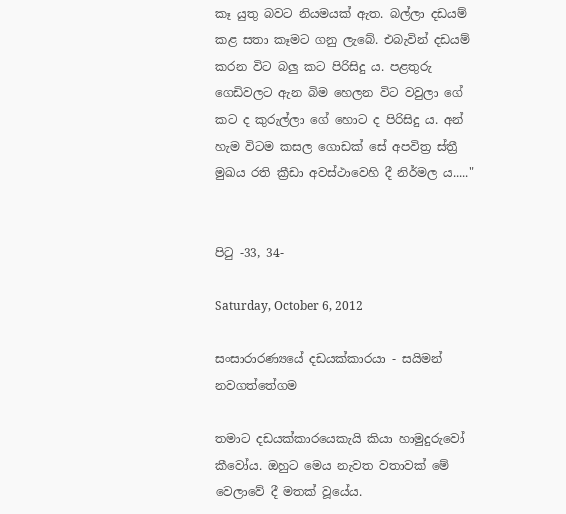කෑ යුතු බවට නියමයක් ඇත. බල්ලා දඩයම් කළ සතා කෑමට ගනු ලැබේ. එබැවින් දඩයම් කරන විට බලු කට පිරිසිදු ය. පළතුරු ගෙඩිවලට ඇන බිම හෙලන විට වවුලා ගේ කට ද කුරුල්ලා ගේ හොට ද පිරිසිදු ය. අන් හැම විටම කසල ගොඩක් සේ අපවිත්‍ර ස්ත්‍රී මුඛය රති ක්‍රීඩා අවස්ථාවෙහි දී නිර්මල ය....."


පිටු -33, 34-

Saturday, October 6, 2012

සංසාරාරණ්‍යයේ දඩයක්කාරයා - සයිමන් නවගත්තේගම

තමාට දඩයක්කාරයෙකැයි කියා හාමුදුරුවෝ කීවෝය. ඔහුට මෙය නැවත වතාවක් මේ වෙලාවේ දී මතක් වූයේය.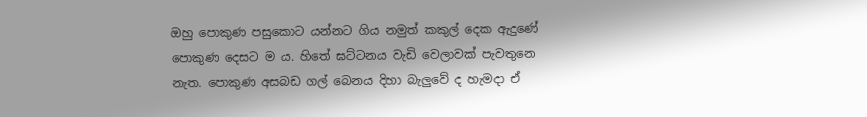ඔහු පොකුණ පසුකොට යන්නට ගිය නමුත් කකුල් දෙක ඇදුණේ පොකුණ දෙසට ම ය. හිතේ ඝට්ටනය වැඩි වෙලාවක් පැවතුනෙ නැත. පොකුණ අසබඩ ගල් බෙනය දිහා බැලුවේ ද හැමදා ඒ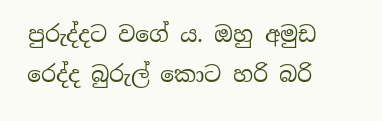පුරුද්දට වගේ ය. ඔහු අමුඩ රෙද්ද බුරුල් කොට හරි බරි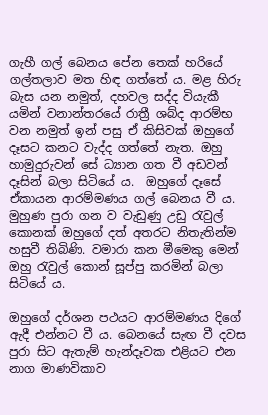ගැහී ගල් බෙනය පේන තෙක් හරියේ ගල්තලාව මත හිඳ ගත්තේ ය. මළ හිරු බැස යන නමුත්, දහවල සද්ද වියැකී යමින් වනාන්තරයේ රාත්‍රී ශබ්ද ආරම්භ වන නමුත් ඉන් පසු ඒ කිසිවක් ඔහුගේ දෑසට කනට වැද්ද ගත්තේ නැත. ඔහු හාමුදුරුවන් සේ ධ්‍යාන ගත වී අඩවන් දෑසින් බලා සිටියේ ය.  ඔහුගේ දෑසේ ඒකායන ආරම්මණය ගල් බෙනය වී ය. මුහුණ පුරා ගන ව වැඩුණු උඩු රැවුල් කොනක් ඔහුගේ දත් අතරට නිතැතින්ම හසුවී තිබිණි. වමාරා කන මීමෙකු මෙන් ඔහු රැවුල් කොන් සූප්පු කරමින් බලා සිටියේ ය.

ඔහුගේ දර්ශන පථයට ආරම්මණය දිගේ ඇදී එන්නට වී ය. බෙනයේ සැඟ වී දවස පුරා සිට ඇතැම් හැන්දෑවක එළියට එන නාග මාණවිකාව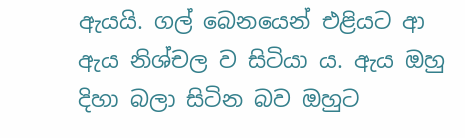ඇයයි. ගල් බෙනයෙන් එළියට ආ ඇය නිශ්චල ව සිටියා ය. ඇය ඔහු දිහා බලා සිටින බව ඔහුට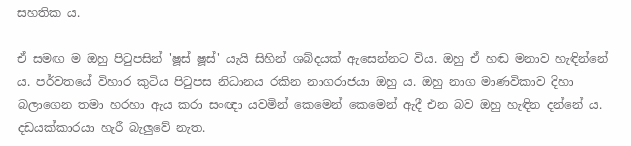සහතික ය.

ඒ සමඟ ම ඔහු පිටුපසින් 'ෂූස් ෂූස්' යැයි සිහින් ශබ්දයක් ඇසෙන්නට විය. ඔහු ඒ හඬ මනාව හැඳින්නේ ය. පර්වතයේ විහාර කුටිය පිටුපස නිධානය රකින නාගරාජයා ඔහු ය. ඔහු නාග මාණවිකාව දිහා බලාගෙන තමා හරහා ඇය කරා සංඥා යවමින් කෙමෙන් කෙමෙන් ඇදී එන බව ඔහු හැඳින දන්නේ ය. දඩයක්කාරයා හැරී බැලුවේ නැත.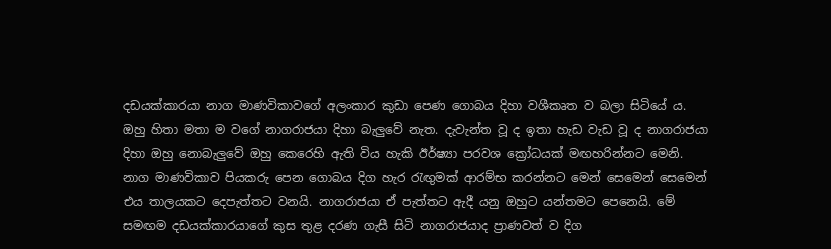දඩයක්කාරයා නාග මාණවිකාවගේ අලංකාර කුඩා පෙණ ගොබය දිහා වශීකෘත ව බලා සිටියේ ය. ඔහු හිතා මතා ම වගේ නාගරාජයා දිහා බැලුවේ නැත. දැවැන්ත වූ ද ඉතා හැඩ වැඩ වූ ද නාගරාජයා දිහා ඔහු නොබැලුවේ ඔහු කෙරෙහි ඇති විය හැකි ඊර්ෂ්‍යා පරවශ ක්‍රෝධයක් මඟහරින්නට මෙනි. නාග මාණවිකාව පියකරු පෙන ගොබය දිග හැර රැඟුමක් ආරම්භ කරන්නට මෙන් සෙමෙන් සෙමෙන් එය තාලයකට දෙපැත්තට වනයි. නාගරාජයා ඒ පැත්තට ඇදී යනු ඔහුට යන්තමට පෙනෙයි. මේ සමඟම දඩයක්කාරයාගේ කුස තුළ දරණ ගැසී සිටි නාගරාජයාද ප්‍රාණවත් ව දිග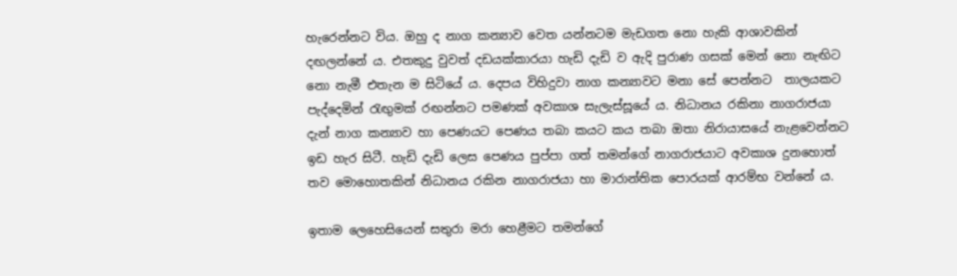හැරෙන්නට විය. ඔහු ද නාග කන්‍යාව වෙත යන්නටම මැඩගත නො හැකි ආශාවකින් දඟලන්නේ ය. එතකුදු වුවත් දඩයක්කාරයා හැඩි දැඩි ව ඇදි පුරාණ ගසක් මෙන් නො නැඟිට නො නැමී එතැන ම සිටියේ ය. දෙපය විහිදුවා නාග කන්‍යාවට මනා සේ පෙන්නට  තාලයකට පැද්දෙමින් රැඟුමක් රඟන්නට පමණක් අවකාශ සැලැස්සූයේ ය. නිධානය රකිනා නාගරාජයා දැන් නාග කන්‍යාව හා පෙණයට පෙණය තබා කයට කය තබා ඔතා නිරායාසයේ නැළවෙන්නට ඉඩ හැර සිටී. හැඩි දැඩි ලෙස පෙණය පුප්පා ගත් තමන්ගේ නාගරාජයාට අවකාශ දුනහොත් තව මොහොතකින් නිධානය රකින නාගරාජයා හා මාරාන්තික පොරයක් ආරම්භ වන්නේ ය.

ඉතාම ලෙහෙසියෙන් සතුරා මරා හෙළීමට තමන්ගේ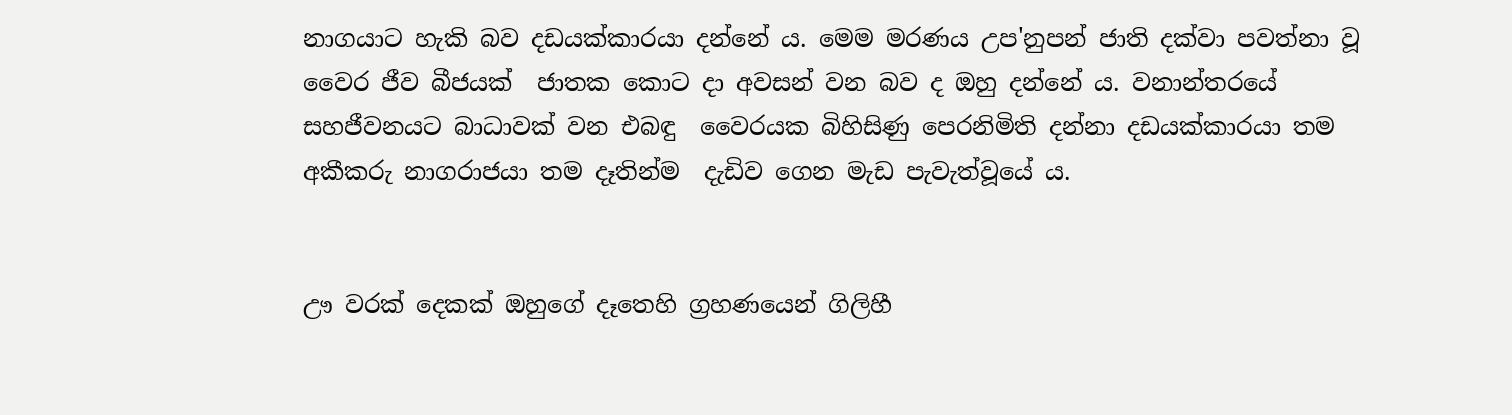නාගයාට හැකි බව දඩයක්කාරයා දන්නේ ය. මෙම මරණය උප'නුපන් ජාති දක්වා පවත්නා වූ වෛර ජීව බීජයක්  ජාතක කොට දා අවසන් වන බව ද ඔහු දන්නේ ය. වනාන්තරයේ සහජීවනයට බාධාවක් වන එබඳු  වෛරයක බිහිසිණු පෙරනිමිති දන්නා දඩයක්කාරයා තම අකීකරු නාගරාජයා තම දෑතින්ම  දැඩිව ගෙන මැඩ පැවැත්වූයේ ය.


ඌ වරක් දෙකක් ඔහුගේ දෑතෙහි ග්‍රහණයෙන් ගිලිහී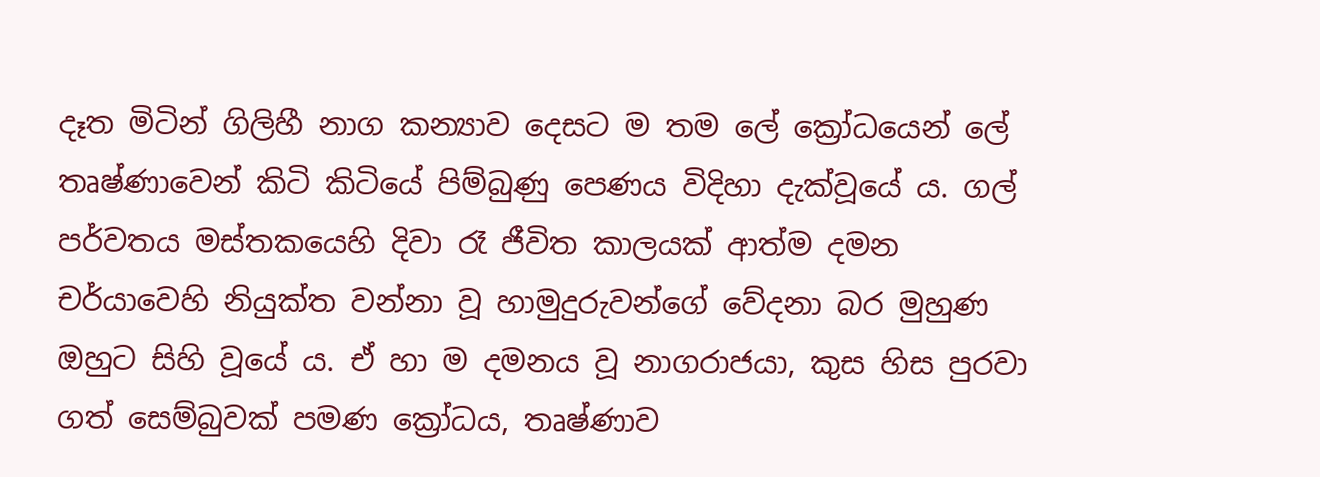දෑත මිටින් ගිලිහී නාග කන්‍යාව දෙසට ම තම ලේ ක්‍රෝධයෙන් ලේ තෘෂ්ණාවෙන් කිටි කිටියේ පිම්බුණු පෙණය විදිහා දැක්වූයේ ය. ගල් පර්වතය මස්තකයෙහි දිවා රෑ ජීවිත කාලයක් ආත්ම දමන චර්යාවෙහි නියුක්ත වන්නා වූ හාමුදුරුවන්ගේ වේදනා බර මුහුණ ඔහුට සිහි වූයේ ය. ඒ හා ම දමනය වූ නාගරාජයා, කුස හිස පුරවා ගත් සෙම්බුවක් පමණ ක්‍රෝධය, තෘෂ්ණාව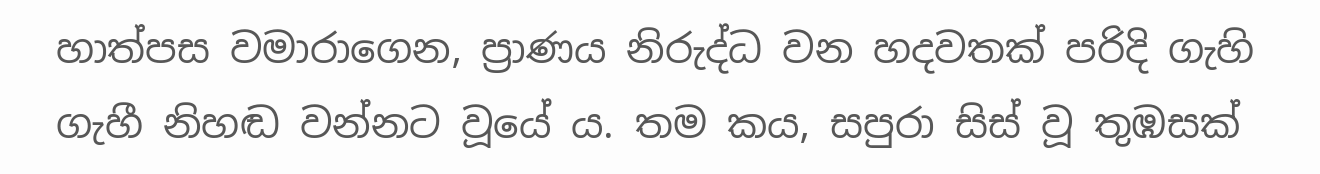හාත්පස වමාරාගෙන, ප්‍රාණය නිරුද්ධ වන හදවතක් පරිදි ගැහි ගැහී නිහඬ වන්නට වූයේ ය. තම කය, සපුරා සිස් වූ තුඹසක්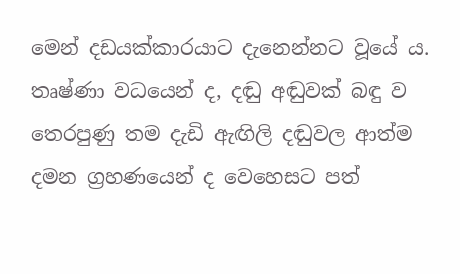මෙන් දඩයක්කාරයාට දැනෙන්නට වූයේ ය. තෘෂ්ණා වධයෙන් ද, දඬු අඬුවක් බඳු ව තෙරපුණු තම දැඩි ඇඟිලි දඬුවල ආත්ම දමන ග්‍රහණයෙන් ද වෙහෙසට පත්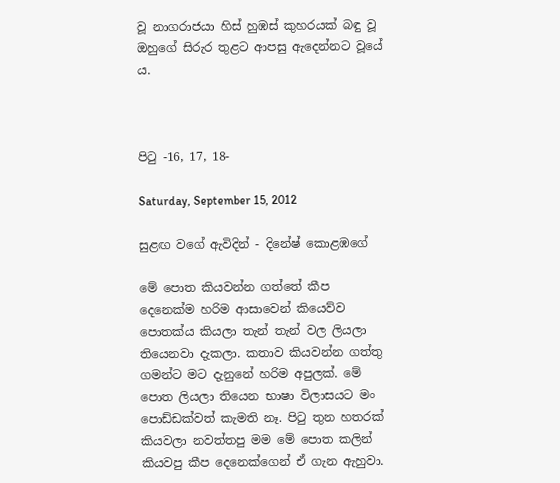වූ නාගරාජයා හිස් හුඹස් කුහරයක් බඳු වූ ඔහුගේ සිරුර තුළට ආපසු ඇදෙන්නට වූයේ ය.



පිටු -16, 17, 18-

Saturday, September 15, 2012

සුළඟ වගේ ඇවිදින් - දිනේෂ් කොළඹගේ

මේ පොත කියවන්න ගත්තේ කීප දෙනෙක්ම හරිම ආසාවෙන් කියෙව්ව පොතක්ය කියලා තැන් තැන් වල ලියලා තියෙනවා දැකලා. කතාව කියවන්න ගත්තු ගමන්ට මට දැනුනේ හරිම අපුලක්. මේ පොත ලියලා තියෙන භාෂා විලාසයට මං පොඩ්ඩක්වත් කැමති නෑ. පිටු තුන හතරක් කියවලා නවත්තපු මම මේ පොත කලින් කියවපු කීප දෙනෙක්ගෙන් ඒ ගැන ඇහුවා.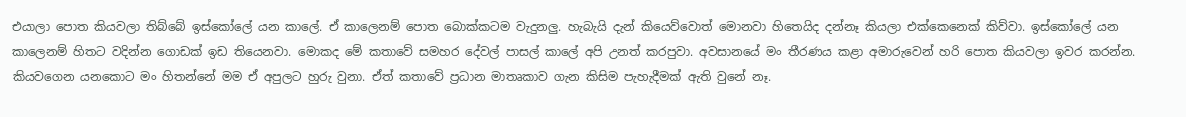එයාලා පොත කියවලා තිබ්බේ ඉස්කෝලේ යන කාලේ. ඒ කාලෙනම් පොත බොක්කටම වැදුනලු. හැබැයි දැන් කියෙව්වොත් මොනවා හිතෙයිද දන්නෑ කියලා එක්කෙනෙක් කිව්වා. ඉස්කෝලේ යන කාලෙනම් හිතට වදින්න ගොඩක් ඉඩ තියෙනවා. මොකද මේ කතාවේ සමහර දේවල් පාසල් කාලේ අපි උනත් කරපුවා. අවසානයේ මං තීරණය කළා අමාරුවෙන් හරි පොත කියවලා ඉවර කරන්න. කියවගෙන යනකොට මං හිතන්නේ මම ඒ අපුලට හුරු වුනා. ඒත් කතාවේ ප්‍රධාන මාතෘකාව ගැන කිසිම පැහැදීමක් ඇති වුනේ නෑ.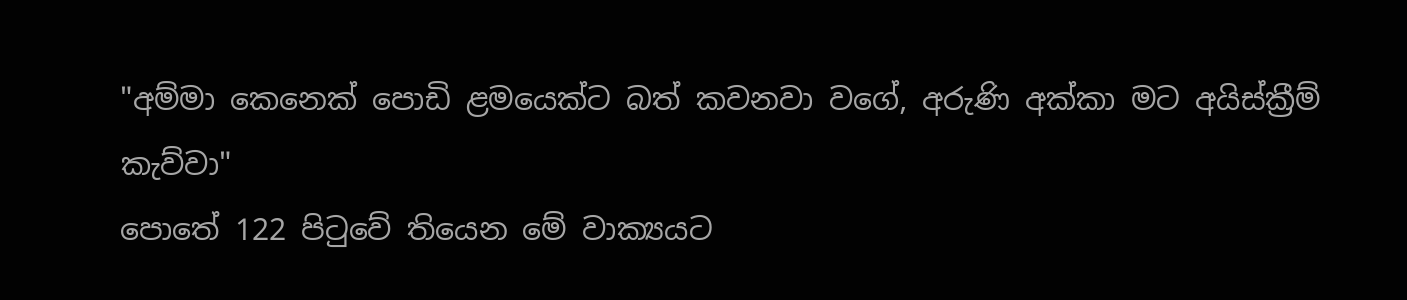"අම්මා කෙනෙක් පොඩි ළමයෙක්ට බත් කවනවා වගේ, අරුණි අක්කා මට අයිස්ක්‍රීම් කැව්වා"
පොතේ 122 පිටුවේ තියෙන මේ වාක්‍යයට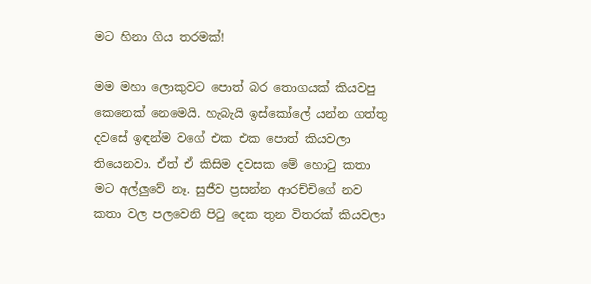මට හිනා ගිය තරමක්!

මම මහා ලොකුවට පොත් බර තොගයක් කියවපු කෙනෙක් නෙමෙයි. හැබැයි ඉස්කෝලේ යන්න ගත්තු දවසේ ඉඳන්ම වගේ එක එක පොත් කියවලා තියෙනවා. ඒත් ඒ කිසිම දවසක මේ හොටු කතා මට අල්ලුවේ නෑ. සුජීව ප්‍රසන්න ආරච්චිගේ නව කතා වල පලවෙනි පිටු දෙක තුන විතරක් කියවලා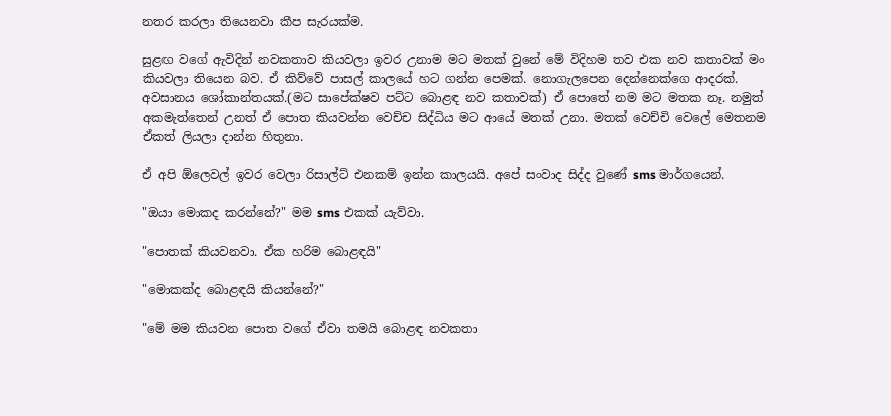නතර කරලා තියෙනවා කීප සැරයක්ම.

සුළඟ වගේ ඇවිදින් නවකතාව කියවලා ඉවර උනාම මට මතක් වුනේ මේ විදිහම තව එක නව කතාවක් මං කියවලා තියෙන බව. ඒ කිව්වේ පාසල් කාලයේ හට ගන්න පෙමක්. නොගැලපෙන දෙන්නෙක්ගෙ ආදරක්. අවසානය ශෝකාන්තයක්.(මට සාපේක්ෂව පට්ට බොළඳ නව කතාවක්) ඒ පොතේ නම මට මතක නෑ. නමුත් අකමැත්තෙන් උනත් ඒ පොත කියවන්න වෙච්ච සිද්ධිය මට ආයේ මතක් උනා. මතක් වෙච්චි වෙලේ මෙතනම ඒකත් ලියලා දාන්න හිතුනා.

ඒ අපි ඕලෙවල් ඉවර වෙලා රිසාල්ට් එනකම් ඉන්න කාලයයි. අපේ සංවාද සිද්ද වුණේ sms මාර්ගයෙන්.

"ඔයා මොකද කරන්නේ?" මම sms එකක් යැව්වා.

"පොතක් කියවනවා. ඒක හරිම බොළඳයි"

"මොකක්ද බොළඳයි කියන්නේ?"

"මේ මම කියවන පොත වගේ ඒවා තමයි බොළඳ නවකතා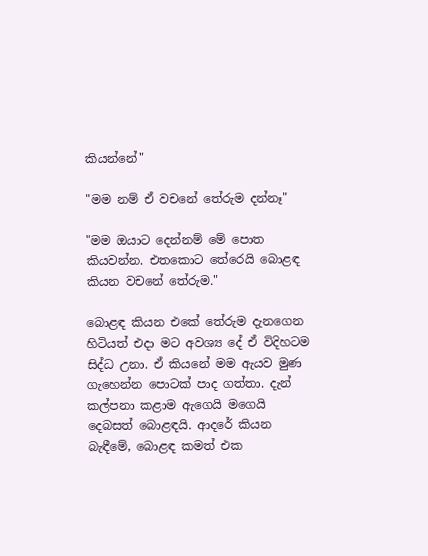කියන්නේ"

"මම නම් ඒ වචනේ තේරුම දන්නෑ"

"මම ඔයාට දෙන්නම් මේ පොත කියවන්න. එතකොට තේරෙයි බොළඳ කියන වචනේ තේරුම."

බොළඳ කියන එකේ තේරුම දැනගෙන හිටියත් එදා මට අවශ්‍ය දේ ඒ විදිහටම සිද්ධ උනා. ඒ කියනේ මම ඇයව මුණ ගැහෙන්න පොටක් පාද ගත්තා. දැන් කල්පනා කළාම ඇගෙයි මගෙයි දෙබසත් බොළඳයි. ආදරේ කියන බැඳීමේ, බොළඳ කමත් එක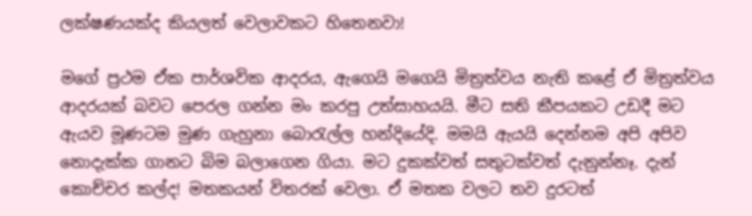ලක්ෂණයක්ද කියලත් වෙලාවකට හිතෙනවා!

මගේ ප්‍රථම ඒක පාර්ශවික ආදරය, ඇගෙයි මගෙයි මිත්‍රත්වය නැති කළේ ඒ මිත්‍රත්වය ආදරයක් බවට පෙරල ගන්න මං කරපු උත්සාහයයි. මීට සති කීපයකට උඩදී මට ඇයව මූණටම මුණ ගැහුනා බොරැල්ල හන්දියේදි. මමයි ඇයයි දෙන්නම අපි අපිව නොදැක්ක ගානට බිම බලාගෙන ගියා. මට දුකක්වත් සතුටක්වත් දැනුන්නෑ. දැන් කොච්චර කල්ද! මතකයන් විතරක් වෙලා. ඒ මතක වලට තව දුරටත්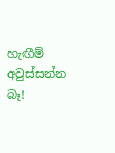හැඟීම් අවුස්සන්න බෑ!